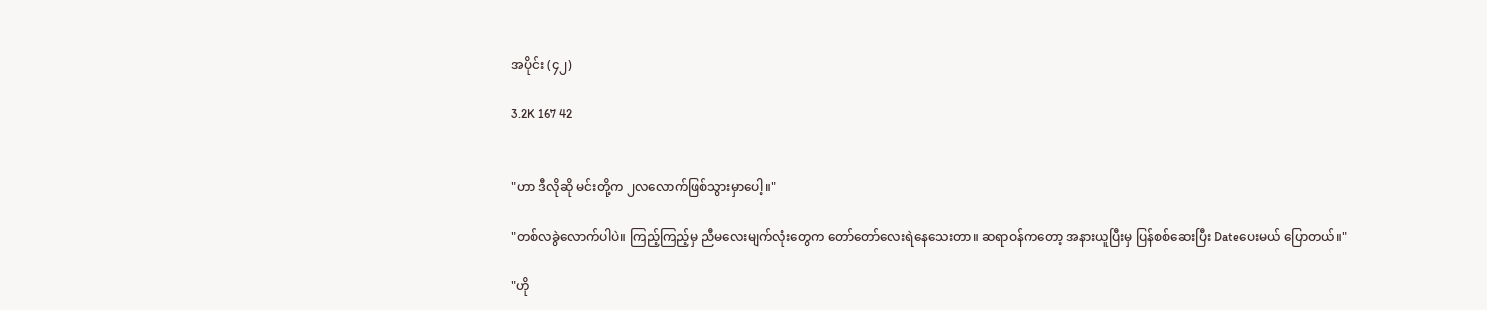အပိုင်း (၄၂)

3.2K 167 42


"ဟာ ဒီလိုဆို မင်းတို့က ၂လလောက်ဖြစ်သွားမှာပေါ့။"

"တစ်လခွဲလောက်ပါပဲ။ ကြည့်ကြည့်မှ ညီမလေးမျက်လုံးတွေက တော်တော်လေးရဲနေသေးတာ။ ဆရာဝန်ကတော့ အနားယူပြီးမှ ပြန်စစ်ဆေးပြီး Dateပေးမယ် ပြောတယ်။"

"ဟို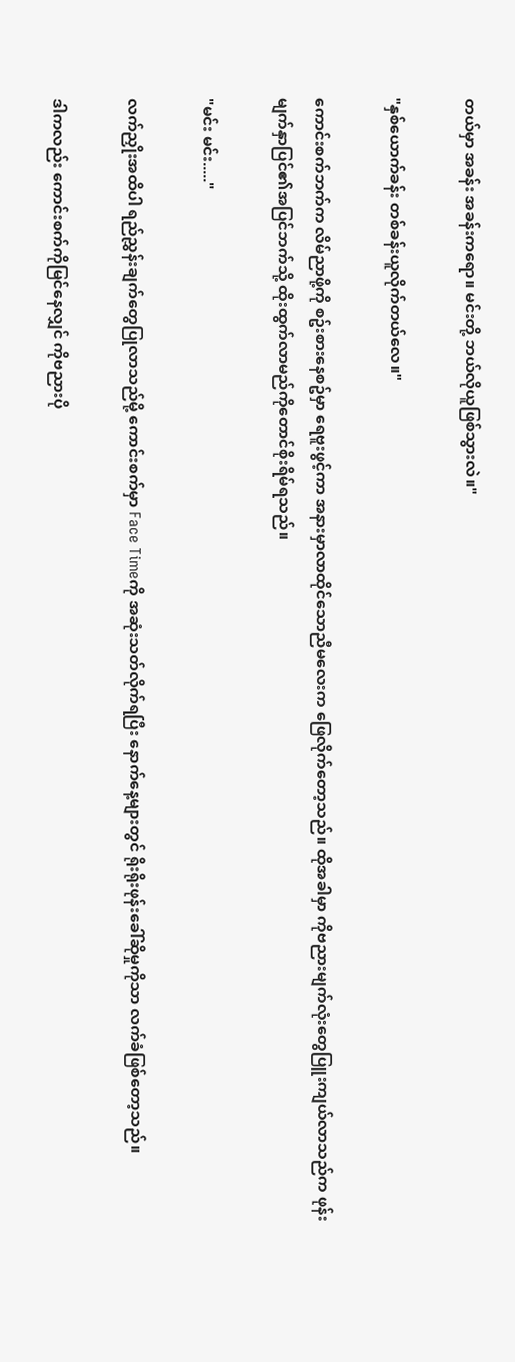တယ်မှာ အခန်း အခန်းကရော။ မင်းတို့ ဘယ်လိုယူဖြစ်သွားလဲ။"

"နှစ်ယောက်ခန်း တစ်ခန်းယူလိုက်တယ်လေ။"

ကောင်းစက်ဘက်က လိမ်ညာဖို့ကို စဥ်းစားနေစဥ်မှာ ရေဗူးဖွင့်ကာ အနားမှာလာထိုင်သောညီမလေးက ဖြေလိုက်တော့သည်။ ထိုအခါမှာ ကိုဗညားမျက်လုံးတွေပြူးကျယ်လာသည်က ဖုန်းမျက်နှာပြင်၏အပြင်ဘက်သို့ ထိုးထွက်လာမည်ကိုတောင်စိုးရိမ်ရသည်။

"မင်း မင်း....."

လက်ညှိုးအထိပါ ရည်ညွှန်းချက်တွေပြုလာသည်မို့ ကောင်းစက်မှာ Face Timeကို အဆုံးသတ်လိုက်ရပြီး နောက်နေ့များတွင် ရိုးရိုးဖုန်းခေါ်ဆိုမှုကိုသာ လက်ခံဖြစ်တော့သည်။

ဒါကလည်း ကောင်းစက်ကိုမြင်နေလျှင် ကိုဗညားပို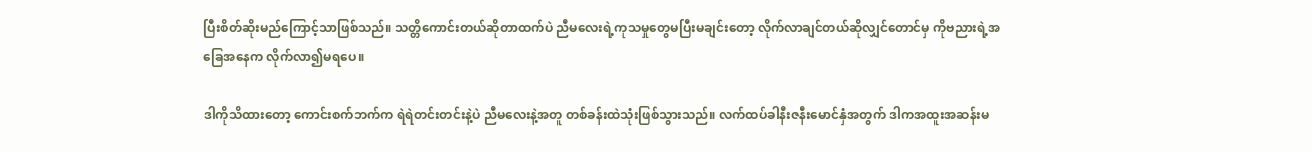ပြီးစိတ်ဆိုးမည်ကြောင့်သာဖြစ်သည်။ သတ္တိကောင်းတယ်ဆိုတာထက်ပဲ ညီမလေးရဲ့ကုသမှုတွေမပြီးမချင်းတော့ လိုက်လာချင်တယ်ဆိုလျှင်တောင်မှ ကိုဗညားရဲ့အခြေအနေက လိုက်လာ၍မရပေ။

ဒါကိုသိထားတော့ ကောင်းစက်ဘက်က ရဲရဲတင်းတင်းနဲ့ပဲ ညီမလေးနဲ့အတူ တစ်ခန်းထဲသုံးဖြစ်သွားသည်။ လက်ထပ်ခါနီးဇနီးမောင်နှံအတွက် ဒါကအထူးအဆန်းမ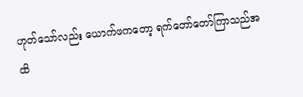ဟုတ်သော်လည်း ယောက်ဖကတော့ ရက်တော်တော်ကြာသည်အထိ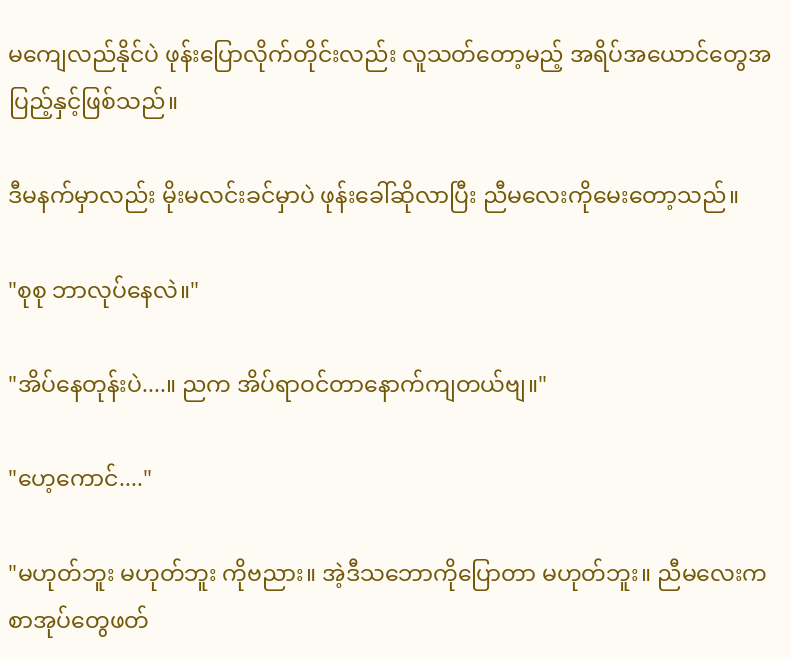မကျေလည်နိုင်ပဲ ဖုန်းပြောလိုက်တိုင်းလည်း လူသတ်တော့မည့် အရိပ်အယောင်တွေအပြည့်နှင့်ဖြစ်သည်။

ဒီမနက်မှာလည်း မိုးမလင်းခင်မှာပဲ ဖုန်းခေါ်ဆိုလာပြီး ညီမလေးကိုမေးတော့သည်။

"စုစု ဘာလုပ်နေလဲ။"

"အိပ်နေတုန်းပဲ....။ ညက အိပ်ရာဝင်တာနောက်ကျတယ်ဗျ။"

"ဟေ့ကောင်...."

"မဟုတ်ဘူး မဟုတ်ဘူး ကိုဗညား။ အဲ့ဒီသဘောကိုပြောတာ မဟုတ်ဘူး။ ညီမလေးကစာအုပ်တွေဖတ်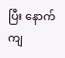ပြီး နောက်ကျ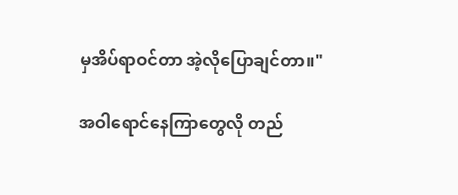မှအိပ်ရာဝင်တာ အဲ့လိုပြောချင်တာ။"

အဝါရောင်နေကြာတွေလို တည်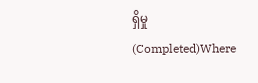ရှိမှု (Completed)Where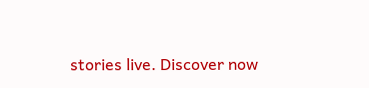stories live. Discover now